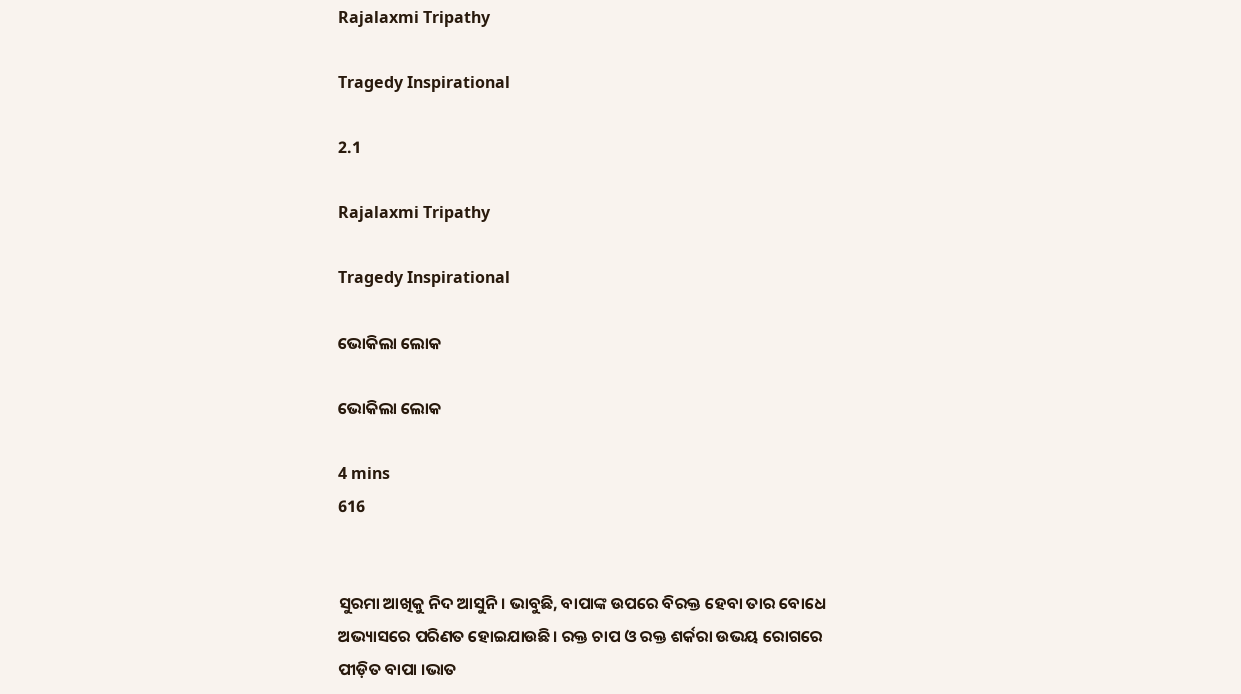Rajalaxmi Tripathy

Tragedy Inspirational

2.1

Rajalaxmi Tripathy

Tragedy Inspirational

ଭୋକିଲା ଲୋକ

ଭୋକିଲା ଲୋକ

4 mins
616


ସୁରମା ଆଖିକୁ ନିଦ ଆସୁନି। ଭାବୁଛି, ବାପାଙ୍କ ଉପରେ ବିରକ୍ତ ହେବା ତାର ବୋଧେ ଅଭ୍ୟାସରେ ପରିଣତ ହୋଇଯାଉଛି। ରକ୍ତ ଚାପ ଓ ରକ୍ତ ଶର୍କରା ଉଭୟ ରୋଗରେ ପୀଡ଼ିତ ବାପା ।ଭାତ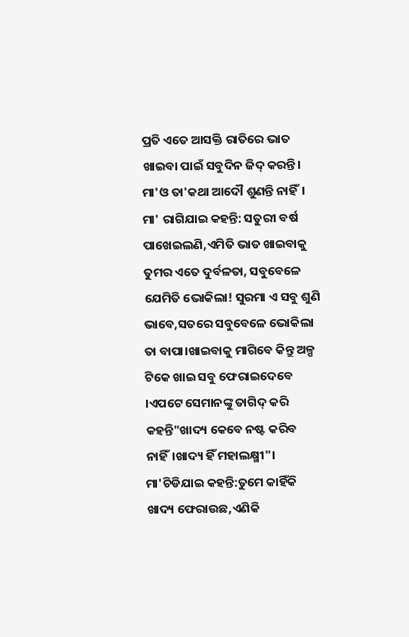ପ୍ରତି ଏତେ ଆସକ୍ତି ରାତିରେ ଭାତ ଖାଇବା ପାଇଁ ସବୁଦିନ ଜିଦ୍ କରନ୍ତି। ମା'ଓ ତା'କଥା ଆଦୌ ଶୁଣନ୍ତି ନାହିଁ। ମା' ରାଗିଯାଇ କହନ୍ତି: ସତୁରୀ ବର୍ଷ ପାଖେଇଲଣି,ଏମିତି ଭାତ ଖାଇବାକୁ ତୁମର ଏତେ ଦୁର୍ବଳତା, ସବୁବେଳେ ଯେମିତି ଭୋକିଲା! ସୁରମା ଏ ସବୁ ଶୁଣି ଭାବେ,ସତରେ ସବୁବେଳେ ଭୋକିଲା ତା ବାପା।ଖାଇବାକୁ ମାଗିବେ କିନ୍ତୁ ଅଳ୍ପ ଟିକେ ଖାଇ ସବୁ ଫେରାଇଦେବେ ।ଏପଟେ ସେମାନଙ୍କୁ ତାଗିଦ୍ କରି କହନ୍ତି"ଖାଦ୍ୟ କେବେ ନଷ୍ଟ କରିବ ନାହିଁ।ଖାଦ୍ୟ ହିଁ ମହାଲକ୍ଷ୍ମୀ"। ମା'ଚିଡିଯାଇ କହନ୍ତି:ତୁମେ କାହିଁକି ଖାଦ୍ୟ ଫେରାଉଛ,ଏଣିକି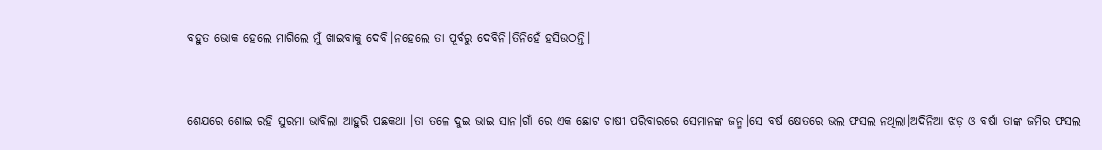ବହୁତ ଭୋକ ହେଲେ ମାଗିଲେ ମୁଁ ଖାଇବାକୁ ଦେବି।ନହେଲେ ତା ପୂର୍ବରୁ ଦେବିନି।ତିନିହେଁ ହସିଉଠନ୍ତି।


ଶେଯରେ ଶୋଇ ରହି ସୁରମା ଭାବିଲା ଆହୁରି ପଛକଥା ।ତା ତଳେ ଦୁଇ ଭାଇ ସାନ।ଗାଁ ରେ ଏକ ଛୋଟ ଚାଷୀ ପରିବାରରେ ସେମାନଙ୍କ ଜନ୍ମ।ସେ ବର୍ଷ କ୍ଷେତରେ ଭଲ ଫସଲ ନଥିଲା।ଅଦିନିଆ ଝଡ଼ ଓ ବର୍ଷା ତାଙ୍କ ଜମିର ଫସଲ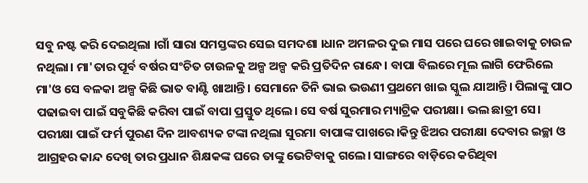ସବୁ ନଷ୍ଟ କରି ଦେଇଥିଲା ।ଗାଁ ସାରା ସମସ୍ତଙ୍କର ସେଇ ସମଦଶା ।ଧାନ ଅମଳର ଦୁଇ ମାସ ପରେ ଘରେ ଖାଇବାକୁ ଚାଉଳ ନଥିଲା। ମା'ତାର ପୂର୍ବ ବର୍ଷର ସଂଚିତ ଚାଉଳକୁ ଅଳ୍ପ ଅଳ୍ପ କରି ପ୍ରତିଦିନ ରାନ୍ଧେ। ବାପା ବିଲରେ ମୂଲ ଲାଗି ଫେରିଲେ ମା'ଓ ସେ ବଳକା ଅଳ୍ପ କିଛି ଭାତ ବାଣ୍ଟି ଖାଆନ୍ତି। ସେମାନେ ତିନି ଭାଇ ଭଉଣୀ ପ୍ରଥମେ ଖାଇ ସ୍କୁଲ ଯାଆନ୍ତି। ପିଲାଙ୍କୁ ପାଠ ପଢାଇବା ପାଇଁ ସବୁକିଛି କରିବା ପାଇଁ ବାପା ପ୍ରସ୍ତୁତ ଥିଲେ। ସେ ବର୍ଷ ସୁରମାର ମ୍ୟାଟ୍ରିକ ପରୀକ୍ଷା। ଭଲ ଛାତ୍ରୀ ସେ। ପରୀକ୍ଷା ପାଇଁ ଫର୍ମ ପୁରଣ ଦିନ ଆବଶ୍ୟକ ଟଙ୍କା ନଥିଲା ସୁରମା ବାପାଙ୍କ ପାଖରେ।କିନ୍ତୁ ଝିଅର ପରୀକ୍ଷା ଦେବାର ଇଚ୍ଛା ଓ ଆଗ୍ରହର କାନ୍ଦ ଦେଖି ତାର ପ୍ରଧାନ ଶିକ୍ଷକଙ୍କ ଘରେ ତାଙ୍କୁ ଭେଟିବାକୁ ଗଲେ। ସାଙ୍ଗରେ ବାଡ଼ିରେ କରିଥିବା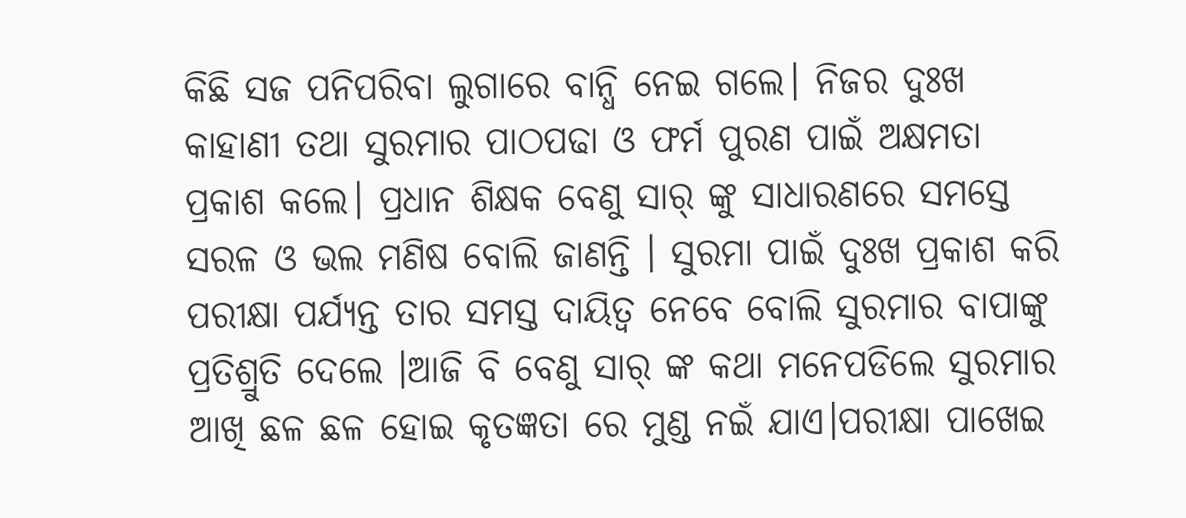କିଛି ସଜ ପନିପରିବା ଲୁଗାରେ ବାନ୍ଧି ନେଇ ଗଲେ। ନିଜର ଦୁଃଖ କାହାଣୀ ତଥା ସୁରମାର ପାଠପଢା ଓ ଫର୍ମ ପୁରଣ ପାଇଁ ଅକ୍ଷମତା ପ୍ରକାଶ କଲେ। ପ୍ରଧାନ ଶିକ୍ଷକ ବେଣୁ ସାର୍ ଙ୍କୁ ସାଧାରଣରେ ସମସ୍ତେ ସରଳ ଓ ଭଲ ମଣିଷ ବୋଲି ଜାଣନ୍ତି । ସୁରମା ପାଇଁ ଦୁଃଖ ପ୍ରକାଶ କରି ପରୀକ୍ଷା ପର୍ଯ୍ୟନ୍ତ ତାର ସମସ୍ତ ଦାୟିତ୍ୱ ନେବେ ବୋଲି ସୁରମାର ବାପାଙ୍କୁ ପ୍ରତିଶ୍ରୁତି ଦେଲେ ।ଆଜି ବି ବେଣୁ ସାର୍ ଙ୍କ କଥା ମନେପଡିଲେ ସୁରମାର ଆଖି ଛଳ ଛଳ ହୋଇ କୃତଜ୍ଞତା ରେ ମୁଣ୍ଡ ନଇଁ ଯାଏ।ପରୀକ୍ଷା ପାଖେଇ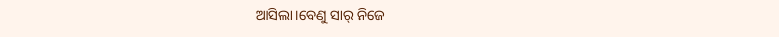ଆସିଲା।ବେଣୁ ସାର୍ ନିଜେ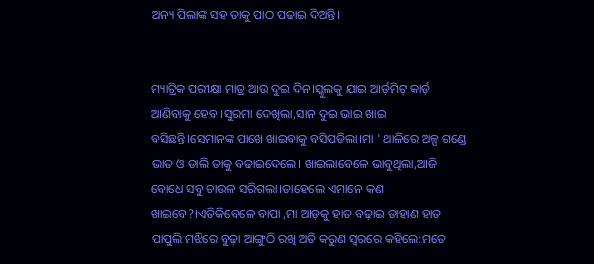ଅନ୍ୟ ପିଲାଙ୍କ ସହ ତାକୁ ପାଠ ପଢାଇ ଦିଅନ୍ତି।


ମ୍ୟାଟ୍ରିକ ପରୀକ୍ଷା ମାତ୍ର ଆଉ ଦୁଇ ଦିନ।ସ୍କୁଲକୁ ଯାଇ ଆର୍ଡ଼ମିଟ୍ କାର୍ଡ଼ ଆଣିବାକୁ ହେବ ।ସୁରମା ଦେଖିଲା,ସାନ ଦୁଇ ଭାଇ ଖାଇ ବସିଛନ୍ତି।ସେମାନଙ୍କ ପାଖେ ଖାଇବାକୁ ବସିପଡିଲା।ମା ' ଥାଳିରେ ଅଳ୍ପ ଗଣ୍ଡେ ଭାତ ଓ ଡାଲି ତାକୁ ବଢାଇଦେଲେ। ଖାଇଲାବେଳେ ଭାବୁଥିଲା,ଆଜି ବୋଧେ ସବୁ ଚାଉଳ ସରିଗଲା।ତାହେଲେ ଏମାନେ କଣ ଖାଇବେ?।ଏତିକିବେଳେ ବାପା ,ମା ଆଡ଼କୁ ହାତ ବଢ଼ାଇ ଡାହାଣ ହାତ ପାପୁଲି ମଝିରେ ବୁଢ଼ା ଆଙ୍ଗୁଠି ରଖି ଅତି କରୁଣ ସ୍ବରରେ କହିଲେ:ମତେ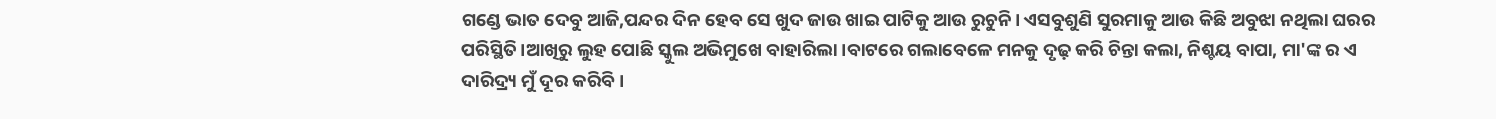ଗଣ୍ଡେ ଭାତ ଦେବୁ ଆଜି,ପନ୍ଦର ଦିନ ହେବ ସେ ଖୁଦ ଜାଉ ଖାଇ ପାଟିକୁ ଆଉ ରୁଚୁନି। ଏସବୁଶୁଣି ସୁରମାକୁ ଆଉ କିଛି ଅବୁଝା ନଥିଲା ଘରର ପରିସ୍ଥିତି।ଆଖିରୁ ଲୁହ ପୋଛି ସ୍କୁଲ ଅଭିମୁଖେ ବାହାରିଲା।ବାଟରେ ଗଲାବେଳେ ମନକୁ ଦୃଢ଼ କରି ଚିନ୍ତା କଲା, ନିଶ୍ଚୟ ବାପା, ମା'ଙ୍କ ର ଏ ଦାରିଦ୍ର୍ୟ ମୁଁ ଦୂର କରିବି।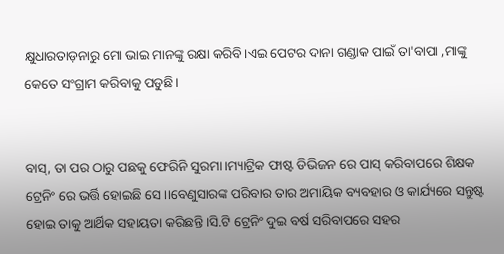କ୍ଷୁଧାରତାଡ଼ନାରୁ ମୋ ଭାଇ ମାନଙ୍କୁ ରକ୍ଷା କରିବି।ଏଇ ପେଟର ଦାନା ଗଣ୍ଡାକ ପାଇଁ ତା'ବାପା ,ମାଙ୍କୁ କେତେ ସଂଗ୍ରାମ କରିବାକୁ ପଡୁଛି।


ବାସ୍, ତା ପର ଠାରୁ ପଛକୁ ଫେରିନି ସୁରମା।ମ୍ୟାଟ୍ରିକ ଫାଷ୍ଟ ଡିଭିଜନ ରେ ପାସ୍ କରିବାପରେ ଶିକ୍ଷକ ଟ୍ରେନିଂ ରେ ଭର୍ତ୍ତି ହୋଇଛି ସେ ।।ବେଣୁସାରଙ୍କ ପରିବାର ତାର ଅମାୟିକ ବ୍ୟବହାର ଓ କାର୍ଯ୍ୟରେ ସନ୍ତୁଷ୍ଟ ହୋଇ ତାକୁ ଆର୍ଥିକ ସହାୟତା କରିଛନ୍ତି ।ସି.ଟି ଟ୍ରେନିଂ ଦୁଇ ବର୍ଷ ସରିବାପରେ ସହର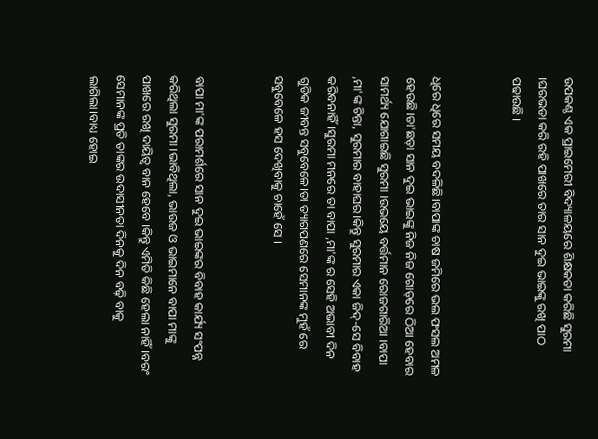ଉପକଣ୍ଠ ଏକ ପ୍ରାଇମେରୀ ବିଦ୍ୟାଳୟରେ ଶିକ୍ଷକତା କରିଛି ସୁରମା ।ଘରଭଡା କରି ରହି ପାଖରେ ତାର ସାନ ଦୁଇ ଭାଇଙ୍କୁ ରଖି ପାଠ ପଢାଉଛି ।


ଧିରେ ଧିରେ ସମୟ ବଦଳିଛି।ବାପାଙ୍କ ଚାଷ ଜମିରେ ଭଲ ଫସଲ ଅମଳ ହେଉଛି।ତା'ଛଡ଼ା ସାନ ଦୁଇ ଭାଇଙ୍କୁ ନିଜ ନିଜ ଗୋଡ଼ରେ ଠିଆ ହେବାର ସାମର୍ଥ୍ୟ ଯୋଗାଇଛି ସୁରମା ।ଉଭୟେ ବର୍ତ୍ତମାନ ରୋଜଗାରିଆ ।ବାପା ,ମା'ଙ୍କ ଚିନ୍ତା, ସୁରମାର ବାହାଘର।କିନ୍ତୁ ସୁରମାର ଏକା ଜିଦ୍-ସେ ବିବାହ କରିବନାହିଁ।ସୁରମା ମନରେ ତା ବାପା ,ମା'ଙ୍କ ର ସେହି ଅଭାବୀ ଦିନ ଗୁଡିକ ଜୀବନ୍ତ ସବୁବେଳେ।ତା ତ୍ୟାଗପଣରେ ସେମାନଙ୍କ ମୁହଁ ରେ ସବୁବେଳେ ହସ ଦେଖିବାକୁ ଚାହେଁ ସେ ।


ବାପା ମା'ଙ୍କ ପରାମର୍ଶରେ ସାନ ଦୁଇ ଭାଇଙ୍କର ବିବାହ କାର୍ଯ୍ୟ ସଂପନ୍ନ କରିଥିଲା ସୁରମା ।ଭାବିଥିଲା, ଭାଉଜ ଓ ଭାଇମାନେ ବାପା ମାଙ୍କୁ ପାଖରେ ରଖି ଦାୟିତ୍ୱ ବାନ ହେବେ ।କିନ୍ତୁ ଏମିତି କିଛି ହେଲା ନାହିଁ।ବରଂ ସେମାନଙ୍କ ପ୍ରତି ତାଙ୍କର ଉଦାସୀନତା ଦିନକୁ ଦିନ ବଢ଼ି ବାକୁ ଲାଗିଲା।ବାଧ୍ୟ ହୋଇ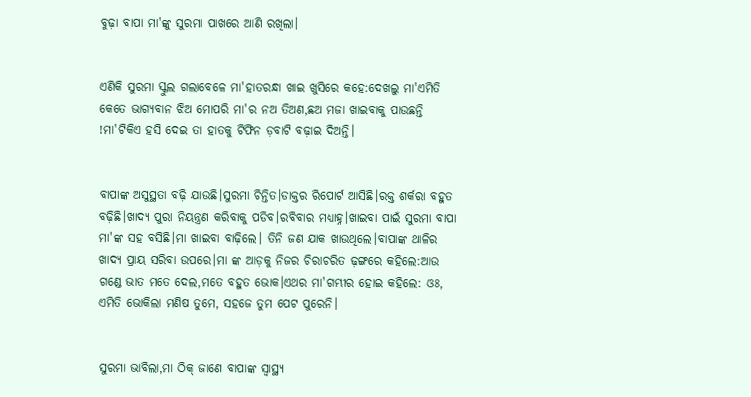ବୁଢ଼ା ବାପା ମା'ଙ୍କୁ ସୁରମା ପାଖରେ ଆଣି ରଖିଲା।


ଏଣିକି ସୁରମା ସ୍କୁଲ ଗଲାବେଳେ ମା'ହାତରନ୍ଧା ଖାଇ ଖୁସିରେ କହେ:ଦେଖଲୁ ମା'ଏମିତି କେତେ ଭାଗ୍ୟବାନ ଝିଅ ମୋପରି ମା'ର ନଅ ତିଅଣ,ଛଅ ମଜା ଖାଇବାକୁ ପାଉଛନ୍ତି !ମା'ଟିକିଏ ହସି ଦେଇ ତା ହାତକୁ ଟିଫିନ ଡ଼ବାଟି ବଢ଼ାଇ ଦିଅନ୍ତି।


ବାପାଙ୍କ ଅସୁସ୍ଥତା ବଢ଼ି ଯାଉଛି।ସୁରମା ଚିନ୍ତିତ।ଡାକ୍ତର ରିପୋର୍ଟ ଆସିଛି।ରକ୍ତ ଶର୍କରା ବହୁତ ବଢ଼ିଛି।ଖାଦ୍ୟ ପୁରା ନିୟନ୍ତ୍ରଣ କରିବାକୁ ପଡିବ।ରବିବାର ମଧ୍ୟାହ୍ନ।ଖାଇବା ପାଇଁ ସୁରମା ବାପା ମା'ଙ୍କ ସହ ବସିଛି।ମା ଖାଇବା ବାଢ଼ିଲେ। ତିନି ଜଣ ଯାକ ଖାଉଥିଲେ।ବାପାଙ୍କ ଥାଳିର ଖାଦ୍ୟ ପ୍ରାୟ ସରିବା ଉପରେ।ମା ଙ୍କ ଆଡ଼କୁ ନିଜର ଚିରାଚରିତ ଢ଼ଙ୍ଗରେ କହିଲେ:ଆଉ ଗଣ୍ଡେ ଭାତ ମତେ ଦେଲ,ମତେ ବହୁତ ଭୋକ।ଏଥର ମା'ଗମ୍ଭୀର ହୋଇ କହିଲେ: ଓଃ, ଏମିତି ଭୋକିଲା ମଣିଷ ତୁମେ, ସହଜେ ତୁମ ପେଟ ପୁରେନି।


ସୁରମା ଭାବିଲା,ମା ଠିକ୍ ଜାଣେ ବାପାଙ୍କ ସ୍ବାସ୍ଥ୍ୟ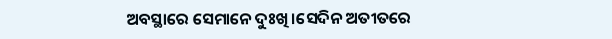ଅବସ୍ଥାରେ ସେମାନେ ଦୁଃଖି।ସେଦିନ ଅତୀତରେ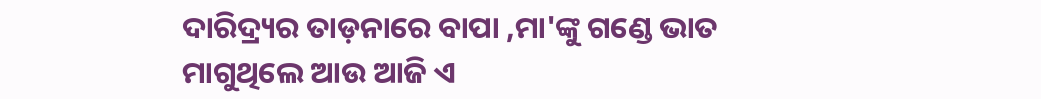ଦାରିଦ୍ର୍ୟର ତାଡ଼ନାରେ ବାପା ,ମା'ଙ୍କୁ ଗଣ୍ଡେ ଭାତ ମାଗୁଥିଲେ ଆଉ ଆଜି ଏ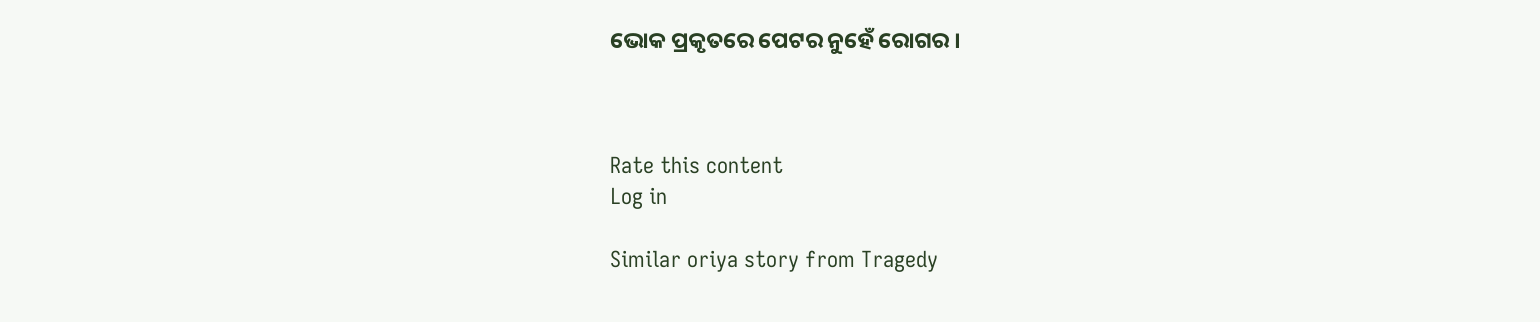ଭୋକ ପ୍ରକୃତରେ ପେଟର ନୁହେଁ ରୋଗର ।



Rate this content
Log in

Similar oriya story from Tragedy